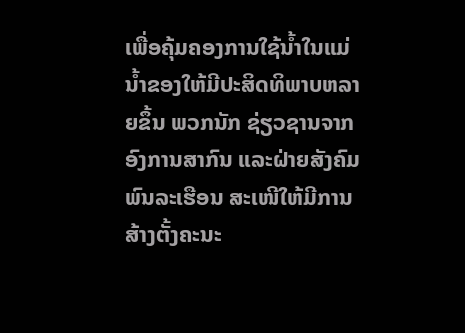ເພື່ອຄຸ້ມຄອງການໃຊ້ນໍ້າໃນແມ່ນໍ້າຂອງໃຫ້ມີປະສິດທິພາບຫລາຍຂຶ້ນ ພວກນັກ ຊ່ຽວຊານຈາກອົງການສາກົນ ແລະຝ່າຍສັງຄົມພົນລະເຮືອນ ສະເໜີໃຫ້ມີການ ສ້າງຕັ້ງຄະນະ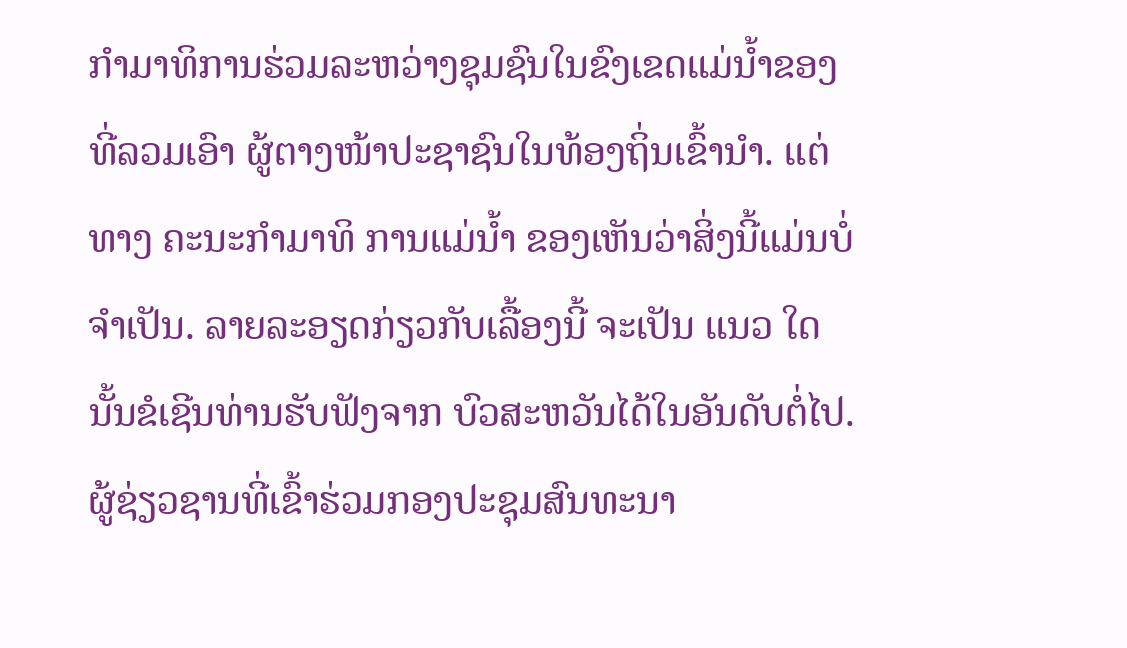ກໍາມາທິການຮ່ວມລະຫວ່າງຊຸມຊົນໃນຂົງເຂດແມ່ນໍ້າຂອງ ທີ່ລວມເອົາ ຜູ້ຕາງໜ້າປະຊາຊົນໃນທ້ອງຖິ່ນເຂົ້ານໍາ. ແຕ່ທາງ ຄະນະກໍາມາທິ ການແມ່ນໍ້າ ຂອງເຫັນວ່າສິ່ງນີ້ແມ່ນບໍ່ຈໍາເປັນ. ລາຍລະອຽດກ່ຽວກັບເລື້ອງນີ້ ຈະເປັນ ແນວ ໃດນັ້ນຂໍເຊີນທ່ານຮັບຟັງຈາກ ບົວສະຫວັນໄດ້ໃນອັນດັບຕໍ່ໄປ.
ຜູ້ຊ່ຽວຊານທີ່ເຂົ້າຮ່ວມກອງປະຊຸມສົນທະນາ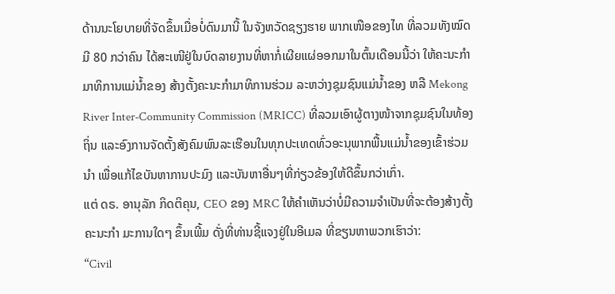ດ້ານນະໂຍບາຍທີ່ຈັດຂຶ້ນເມື່ອບໍ່ດົນມານີ້ ໃນຈັງຫວັດຊຽງຮາຍ ພາກເໜືອຂອງໄທ ທີ່ລວມທັງໝົດມີ 80 ກວ່າຄົນ ໄດ້ສະເໜີຢູ່ໃນບົດລາຍງານທີ່ຫາກໍ່ເຜີຍແຜ່ອອກມາໃນຕົ້ນເດືອນນີ້ວ່າ ໃຫ້ຄະນະກໍາມາທິການແມ່ນໍ້າຂອງ ສ້າງຕັ້ງຄະນະກໍາມາທິການຮ່ວມ ລະຫວ່າງຊຸມຊົນແມ່ນໍ້າຂອງ ຫລື Mekong River Inter-Community Commission (MRICC) ທີ່ລວມເອົາຜູ້ຕາງໜ້າຈາກຊຸມຊົນໃນທ້ອງຖິ່ນ ແລະອົງການຈັດຕັ້ງສັງຄົມພົນລະເຮືອນໃນທຸກປະເທດທົ່ວອະນຸພາກພື້ນແມ່ນ້ຳຂອງເຂົ້າຮ່ວມນໍາ ເພື່ອແກ້ໄຂບັນຫາການປະມົງ ແລະບັນຫາອື່ນໆທີ່ກ່ຽວຂ້ອງໃຫ້ດີຂຶ້ນກວ່າເກົ່າ.
ແຕ່ ດຣ. ອານຸລັກ ກິດຕິຄຸນ, CEO ຂອງ MRC ໃຫ້ຄໍາເຫັນວ່າບໍ່ມີຄວາມຈຳເປັນທີ່ຈະຕ້ອງສ້າງຕັ້ງຄະນະກໍາ ມະການໃດໆ ຂຶ້ນເພີ້ມ ດັ່ງທີ່ທ່ານຊີ້ແຈງຢູ່ໃນອີເມລ ທີ່ຂຽນຫາພວກເຮົາວ່າ:
“Civil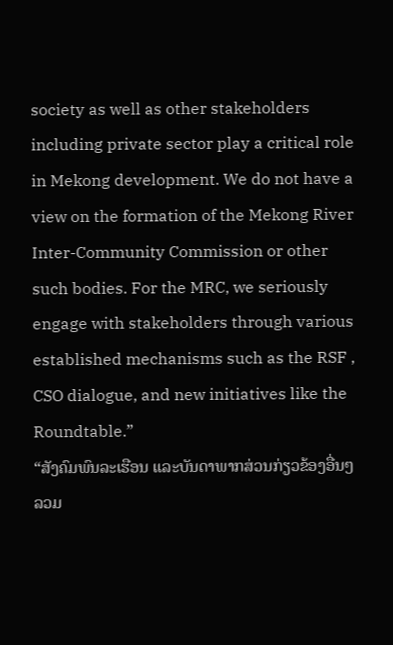society as well as other stakeholders including private sector play a critical role in Mekong development. We do not have a view on the formation of the Mekong River Inter-Community Commission or other such bodies. For the MRC, we seriously engage with stakeholders through various established mechanisms such as the RSF , CSO dialogue, and new initiatives like the Roundtable.”
“ສັງຄົມພົນລະເຮືອນ ແລະບັນດາພາກສ່ວນກ່ຽວຂ້ອງອື່ນໆ ລວມ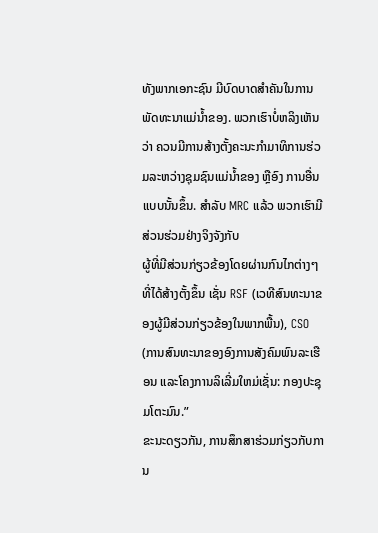ທັງພາກເອກະຊົນ ມີບົດບາດສຳຄັນໃນການພັດທະນາແມ່ນ້ຳຂອງ. ພວກເຮົາບໍ່ຫລິງເຫັນວ່າ ຄວນມີການສ້າງຕັ້ງຄະນະກຳມາທິການຮ່ວມລະຫວ່າງຊຸມຊົນແມ່ນ້ຳຂອງ ຫຼືອົງ ການອື່ນແບບນັ້ນຂຶ້ນ. ສໍາລັບ MRC ແລ້ວ ພວກເຮົາມີສ່ວນຮ່ວມຢ່າງຈິງຈັງກັບ
ຜູ້ທີ່ມີສ່ວນກ່ຽວຂ້ອງໂດຍຜ່ານກົນໄກຕ່າງໆ ທີ່ໄດ້ສ້າງຕັ້ງຂຶ້ນ ເຊັ່ນ RSF (ເວທີສົນທະນາຂອງຜູ້ມີສ່ວນກ່ຽວຂ້ອງໃນພາກພື້ນ), CSO (ການສົນທະນາຂອງອົງການສັງຄົມພົນລະເຮືອນ ແລະໂຄງການລິເລີ່ມໃຫມ່ເຊັ່ນ: ກອງປະຊຸມໂຕະມົນ.”
ຂະນະດຽວກັນ, ການສຶກສາຮ່ວມກ່ຽວກັບການ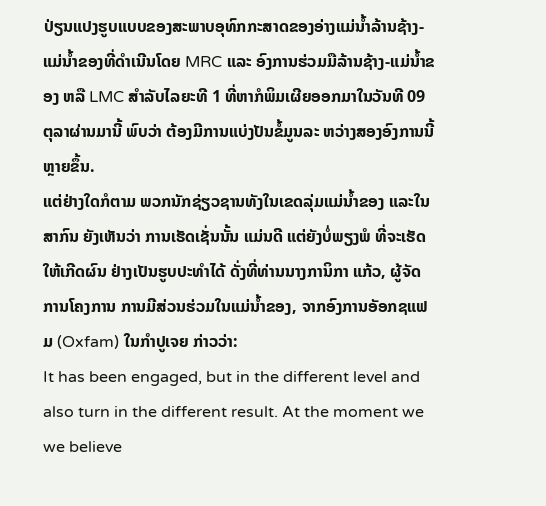ປ່ຽນແປງຮູບແບບຂອງສະພາບອຸທົກກະສາດຂອງອ່າງແມ່ນໍ້າລ້ານຊ້າງ-ແມ່ນໍ້າຂອງທີ່ດໍາເນີນໂດຍ MRC ແລະ ອົງການຮ່ວມມືລ້ານຊ້າງ-ແມ່ນໍ້າຂອງ ຫລື LMC ສໍາລັບໄລຍະທີ 1 ທີ່ຫາກໍພິມເຜີຍອອກມາໃນວັນທີ 09 ຕຸລາຜ່ານມານີ້ ພົບວ່າ ຕ້ອງມີການແບ່ງປັນຂໍ້ມູນລະ ຫວ່າງສອງອົງການນີ້ຫຼາຍຂຶ້ນ.
ແຕ່ຢ່າງໃດກໍຕາມ ພວກນັກຊ່ຽວຊານທັງໃນເຂດລຸ່ມແມ່ນໍ້າຂອງ ແລະໃນສາກົນ ຍັງເຫັນວ່າ ການເຮັດເຊັ່ນນັ້ນ ແມ່ນດີ ແຕ່ຍັງບໍ່ພຽງພໍ ທີ່ຈະເຮັດໃຫ້ເກີດຜົນ ຢ່າງເປັນຮູບປະທໍາໄດ້ ດັ່ງທີ່ທ່ານນາງການິກາ ແກ້ວ, ຜູ້ຈັດການໂຄງການ ການມີສ່ວນຮ່ວມໃນແມ່ນໍ້າຂອງ, ຈາກອົງການອັອກຊແຟມ (Oxfam) ໃນກໍາປູເຈຍ ກ່າວວ່າ:
It has been engaged, but in the different level and also turn in the different result. At the moment we we believe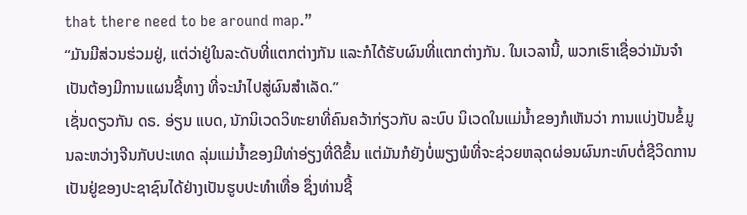that there need to be around map.”
“ມັນມີສ່ວນຮ່ວມຢູ່, ແຕ່ວ່າຢູ່ໃນລະດັບທີ່ແຕກຕ່າງກັນ ແລະກໍໄດ້ຮັບຜົນທີ່ແຕກຕ່າງກັນ. ໃນເວລານີ້, ພວກເຮົາເຊື່ອວ່າມັນຈໍາເປັນຕ້ອງມີການແຜນຊີ້ທາງ ທີ່ຈະນໍາໄປສູ່ຜົນສໍາເລັດ.”
ເຊັ່ນດຽວກັນ ດຣ. ອ່ຽນ ແບດ, ນັກນິເວດວິທະຍາທີ່ຄົນຄວ້າກ່ຽວກັບ ລະບົບ ນິເວດໃນແມ່ນໍ້າຂອງກໍເຫັນວ່າ ການແບ່ງປັນຂໍ້ມູນລະຫວ່າງຈີນກັບປະເທດ ລຸ່ມແມ່ນໍ້າຂອງມີທ່າອ່ຽງທີ່ດີຂຶ້ນ ແຕ່ມັນກໍຍັງບໍ່ພຽງພໍທີ່ຈະຊ່ວຍຫລຸດຜ່ອນຜົນກະທົບຕໍ່ຊີວິດການເປັນຢູ່ຂອງປະຊາຊົນໄດ້ຢ່າງເປັນຮູບປະທໍາເທື່ອ ຊຶ່ງທ່ານຊີ້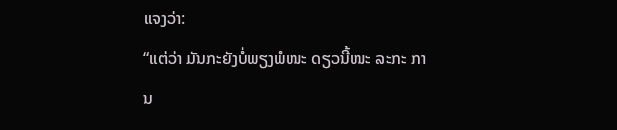ແຈງວ່າ:
“ແຕ່ວ່າ ມັນກະຍັງບໍ່ພຽງພໍໜະ ດຽວນີ້ໜະ ລະກະ ການ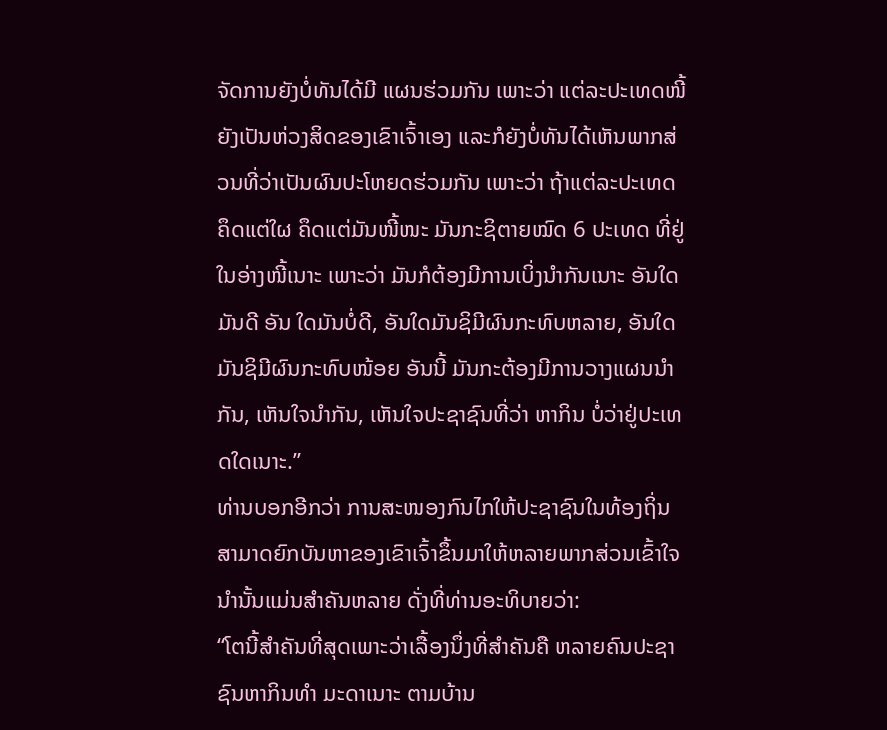ຈັດການຍັງບໍ່ທັນໄດ້ມີ ແຜນຮ່ວມກັນ ເພາະວ່າ ແຕ່ລະປະເທດໜີ້ ຍັງເປັນຫ່ວງສິດຂອງເຂົາເຈົ້າເອງ ແລະກໍຍັງບໍ່ທັນໄດ້ເຫັນພາກສ່ວນທີ່ວ່າເປັນຜົນປະໂຫຍດຮ່ວມກັນ ເພາະວ່າ ຖ້າແຕ່ລະປະເທດຄຶດແຕ່ໃຜ ຄຶດແຕ່ມັນໜີ້ໜະ ມັນກະຊິຕາຍໝົດ 6 ປະເທດ ທີ່ຢູ່ ໃນອ່າງໜີ້ເນາະ ເພາະວ່າ ມັນກໍຕ້ອງມີການເບິ່ງນໍາກັນເນາະ ອັນໃດມັນດີ ອັນ ໃດມັນບໍ່ດີ, ອັນໃດມັນຊິມີຜົນກະທົບຫລາຍ, ອັນໃດມັນຊິມີຜົນກະທົບໜ້ອຍ ອັນນີ້ ມັນກະຕ້ອງມີການວາງແຜນນໍາກັນ, ເຫັນໃຈນໍາກັນ, ເຫັນໃຈປະຊາຊົນທີ່ວ່າ ຫາກິນ ບໍ່ວ່າຢູ່ປະເທດໃດເນາະ.”
ທ່ານບອກອີກວ່າ ການສະໜອງກົນໄກໃຫ້ປະຊາຊົນໃນທ້ອງຖິ່ນສາມາດຍົກບັນຫາຂອງເຂົາເຈົ້າຂຶ້ນມາໃຫ້ຫລາຍພາກສ່ວນເຂົ້າໃຈນໍານັ້ນແມ່ນສໍາຄັນຫລາຍ ດັ່ງທີ່ທ່ານອະທິບາຍວ່າ:
“ໂຕນີ້ສໍາຄັນທີ່ສຸດເພາະວ່າເລື້ອງນຶ່ງທີ່ສໍາຄັນຄື ຫລາຍຄົນປະຊາຊົນຫາກິນທໍາ ມະດາເນາະ ຕາມບ້ານ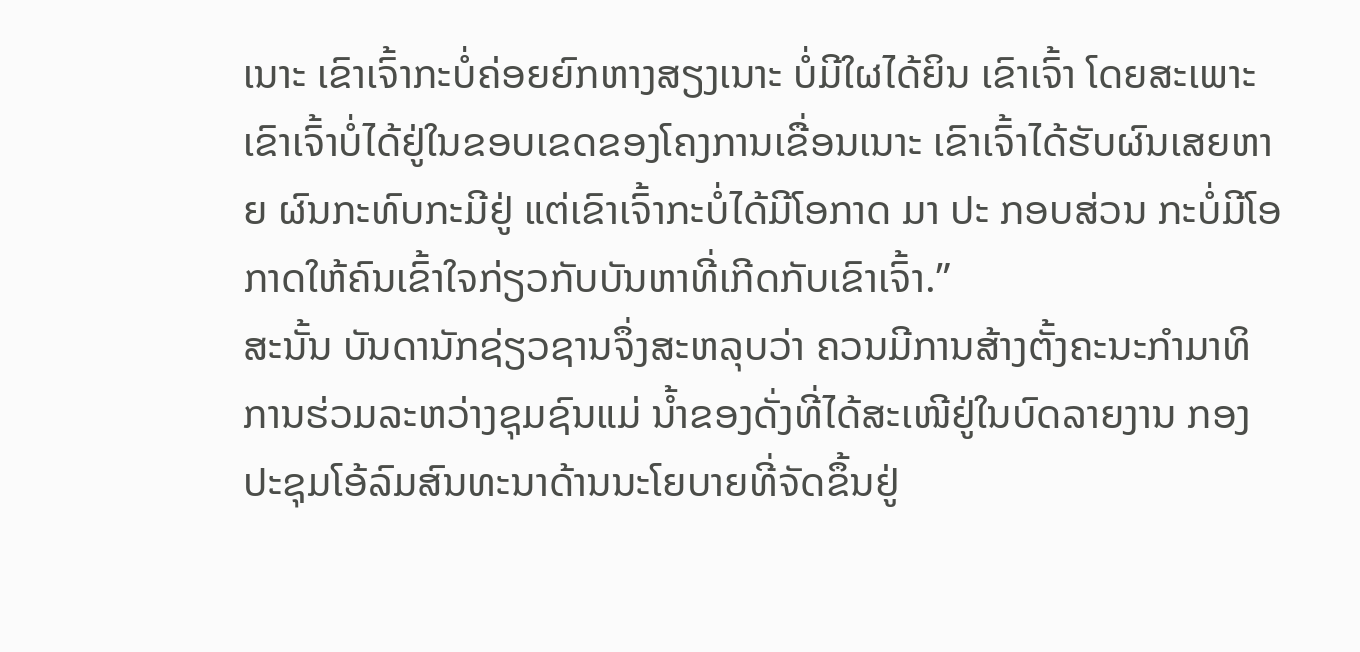ເນາະ ເຂົາເຈົ້າກະບໍ່ຄ່ອຍຍົກຫາງສຽງເນາະ ບໍ່ມີໃຜໄດ້ຍິນ ເຂົາເຈົ້າ ໂດຍສະເພາະເຂົາເຈົ້າບໍ່ໄດ້ຢູ່ໃນຂອບເຂດຂອງໂຄງການເຂື່ອນເນາະ ເຂົາເຈົ້າໄດ້ຮັບຜົນເສຍຫາຍ ຜົນກະທົບກະມີຢູ່ ແຕ່ເຂົາເຈົ້າກະບໍ່ໄດ້ມີໂອກາດ ມາ ປະ ກອບສ່ວນ ກະບໍ່ມີໂອກາດໃຫ້ຄົນເຂົ້າໃຈກ່ຽວກັບບັນຫາທີ່ເກີດກັບເຂົາເຈົ້າ.”
ສະນັ້ນ ບັນດານັກຊ່ຽວຊານຈຶ່ງສະຫລຸບວ່າ ຄວນມີການສ້າງຕັ້ງຄະນະກໍາມາທິການຮ່ວມລະຫວ່າງຊຸມຊົນແມ່ ນໍ້າຂອງດັ່ງທີ່ໄດ້ສະເໜີຢູ່ໃນບົດລາຍງານ ກອງປະຊຸມໂອ້ລົມສົນທະນາດ້ານນະໂຍບາຍທີ່ຈັດຂຶ້ນຢູ່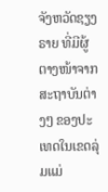ຈັງຫວັດຊຽງຣາຍ ທີ່ມີຜູ້ຕາງໜ້າຈາກສະຖາບັນຕ່າງໆ ຂອງປະເທດໃນເຂດລຸ່ມແມ່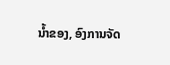ນໍ້າຂອງ, ອົງການຈັດ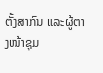ຕັ້ງສາກົນ ແລະຜູ້ຕາງໜ້າຊຸມ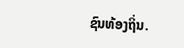ຊົນທ້ອງຖິ່ນ.